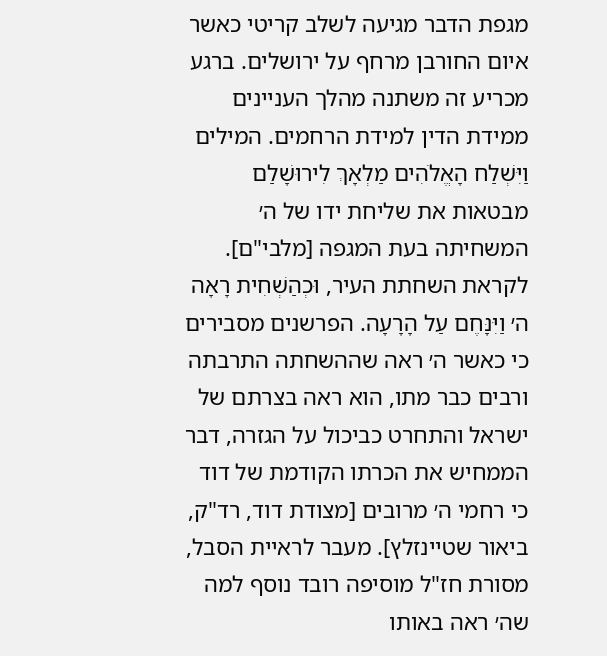מגפת הדבר מגיעה לשלב קריטי כאשר איום החורבן מרחף על ירושלים. ברגע מכריע זה משתנה מהלך העניינים ממידת הדין למידת הרחמים. המילים וַיִּשְׁלַח הָאֱלֹהִים מַלְאָךְ לִירוּשָׁלִַם מבטאות את שליחת ידו של ה׳ המשחיתה בעת המגפה [מלבי"ם].
לקראת השחתת העיר, וּכְהַשְׁחִית רָאָה ה׳ וַיִּנָּחֶם עַל הָרָעָה. הפרשנים מסבירים כי כאשר ה׳ ראה שההשחתה התרבתה ורבים כבר מתו, הוא ראה בצרתם של ישראל והתחרט כביכול על הגזרה, דבר הממחיש את הכרתו הקודמת של דוד כי רחמי ה׳ מרובים [מצודת דוד, רד"ק, ביאור שטיינזלץ]. מעבר לראיית הסבל, מסורת חז"ל מוסיפה רובד נוסף למה שה׳ ראה באותו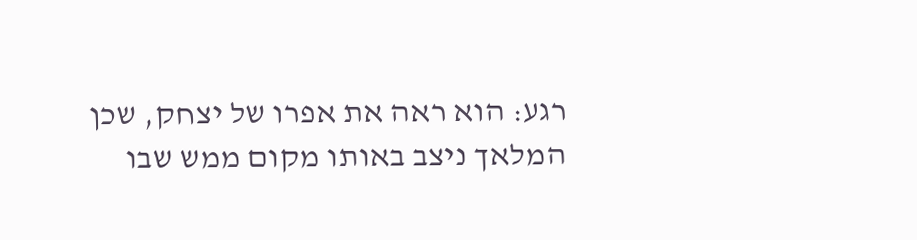רגע: הוא ראה את אפרו של יצחק, שכן המלאך ניצב באותו מקום ממש שבו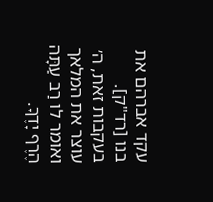עקד אברהם את בנו [רד"ק].
בעקבות זאת, ה׳ עוצר את המלאך ואומר לו רַב עַתָּה הֶרֶף יָדֶךָ.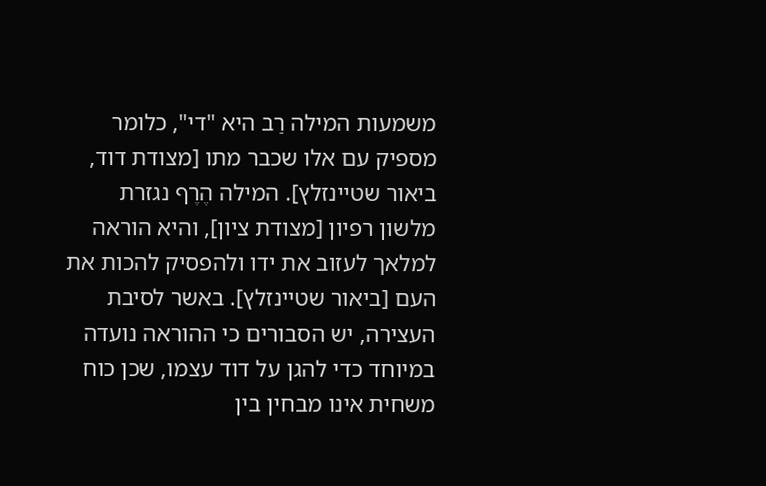משמעות המילה רַב היא "די", כלומר מספיק עם אלו שכבר מתו [מצודת דוד, ביאור שטיינזלץ]. המילה הֶרֶף נגזרת מלשון רפיון [מצודת ציון], והיא הוראה למלאך לעזוב את ידו ולהפסיק להכות את העם [ביאור שטיינזלץ]. באשר לסיבת העצירה, יש הסבורים כי ההוראה נועדה במיוחד כדי להגן על דוד עצמו, שכן כוח משחית אינו מבחין בין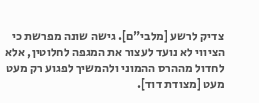צדיק לרשע [מלבי"ם]. גישה שונה מפרשת כי הציווי לא נועד לעצור את המגפה לחלוטין, אלא לחדול מההרס ההמוני ולהמשיך לפגוע רק מעט מעט [מצודת דוד].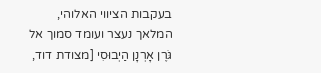בעקבות הציווי האלוהי, המלאך נעצר ועומד סמוך אל גֹּרֶן אָרְנָן הַיְבוּסִי [מצודת דוד,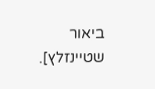ביאור שטיינזלץ].